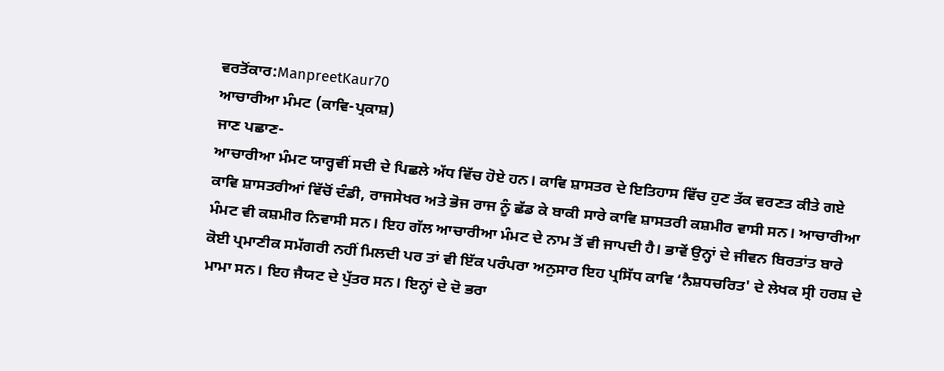ਵਰਤੋਂਕਾਰ:ManpreetKaur70
ਆਚਾਰੀਆ ਮੰਮਟ (ਕਾਵਿ-ਪ੍ਰਕਾਸ਼)
ਜਾਣ ਪਛਾਣ-
ਆਚਾਰੀਆ ਮੰਮਟ ਯਾਰ੍ਹਵੀਂ ਸਦੀ ਦੇ ਪਿਛਲੇ ਅੱਧ ਵਿੱਚ ਹੋਏ ਹਨ। ਕਾਵਿ ਸ਼ਾਸਤਰ ਦੇ ਇਤਿਹਾਸ ਵਿੱਚ ਹੁਣ ਤੱਕ ਵਰਣਤ ਕੀਤੇ ਗਏ ਕਾਵਿ ਸ਼ਾਸਤਰੀਆਂ ਵਿੱਚੋਂ ਦੰਡੀ, ਰਾਜਸੇਖਰ ਅਤੇ ਭੋਜ ਰਾਜ ਨੂੰ ਛੱਡ ਕੇ ਬਾਕੀ ਸਾਰੇ ਕਾਵਿ ਸ਼ਾਸਤਰੀ ਕਸ਼ਮੀਰ ਵਾਸੀ ਸਨ। ਆਚਾਰੀਆ ਮੰਮਟ ਵੀ ਕਸ਼ਮੀਰ ਨਿਵਾਸੀ ਸਨ। ਇਹ ਗੱਲ ਆਚਾਰੀਆ ਮੰਮਟ ਦੇ ਨਾਮ ਤੋਂ ਵੀ ਜਾਪਦੀ ਹੈ। ਭਾਵੇਂ ਉਨ੍ਹਾਂ ਦੇ ਜੀਵਨ ਬਿਰਤਾਂਤ ਬਾਰੇ ਕੋਈ ਪ੍ਰਮਾਣੀਕ ਸਮੱਗਰੀ ਨਹੀਂ ਮਿਲਦੀ ਪਰ ਤਾਂ ਵੀ ਇੱਕ ਪਰੰਪਰਾ ਅਨੁਸਾਰ ਇਹ ਪ੍ਰਸਿੱਧ ਕਾਵਿ ‘ਨੈਸ਼ਧਚਰਿਤ' ਦੇ ਲੇਖਕ ਸ੍ਰੀ ਹਰਸ਼ ਦੇ ਮਾਮਾ ਸਨ। ਇਹ ਜੈਯਟ ਦੇ ਪੁੱਤਰ ਸਨ। ਇਨ੍ਹਾਂ ਦੇ ਦੋ ਭਰਾ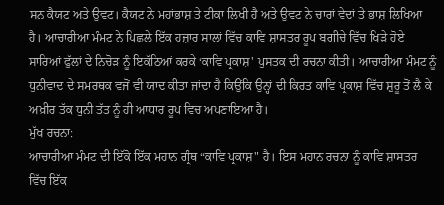ਸਨ ਕੈਯਟ ਅਤੇ ਉਵਟ। ਕੈਯਟ ਨੇ ਮਹਾਂਭਾਸ਼ ਤੇ ਟੀਕਾ ਲਿਖੀ ਹੈ ਅਤੇ ਉਵਟ ਨੇ ਚਾਰਾਂ ਵੇਦਾਂ ਤੇ ਭਾਸ਼ ਲਿਖਿਆ ਹੈ। ਆਚਾਰੀਆ ਮੰਮਟ ਨੇ ਪਿਛਲੇ ਇੱਕ ਹਜ਼ਾਰ ਸਾਲਾਂ ਵਿੱਚ ਕਾਵਿ ਸ਼ਾਸਤਰ ਰੂਪ ਬਗੀਚੇ ਵਿੱਚ ਖਿੜੇ ਹੋਏ ਸਾਰਿਆਂ ਫੁੱਲਾਂ ਦੇ ਨਿਚੋੜ ਨੂੰ ਇਕੱਠਿਆਂ ਕਰਕੇ ‘ਕਾਵਿ ਪ੍ਰਕਾਸ਼' ਪੁਸਤਕ ਦੀ ਰਚਨਾ ਕੀਤੀ। ਆਚਾਰੀਆ ਮੰਮਟ ਨੂੰ ਧੁਨੀਵਾਦ ਦੇ ਸਮਰਥਕ ਵਜੋਂ ਵੀ ਯਾਦ ਕੀਤਾ ਜਾਂਦਾ ਹੈ ਕਿਉਂਕਿ ਉਨ੍ਹਾਂ ਦੀ ਕਿਰਤ ਕਾਵਿ ਪ੍ਰਕਾਸ਼ ਵਿੱਚ ਸ਼ੁਰੂ ਤੋਂ ਲੈ ਕੇ ਅਖ਼ੀਰ ਤੱਕ ਧੁਨੀ ਤੱਤ ਨੂੰ ਹੀ ਆਧਾਰ ਰੂਪ ਵਿਚ ਅਪਣਾਇਆ ਹੈ।
ਮੁੱਖ ਰਚਨਾ:
ਆਚਾਰੀਆ ਮੰਮਟ ਦੀ ਇੱਕੋ ਇੱਕ ਮਹਾਨ ਗ੍ਰੰਥ “ਕਾਵਿ ਪ੍ਰਕਾਸ਼" ਹੈ। ਇਸ ਮਹਾਨ ਰਚਨਾ ਨੂੰ ਕਾਵਿ ਸ਼ਾਸਤਰ ਵਿੱਚ ਇੱਕ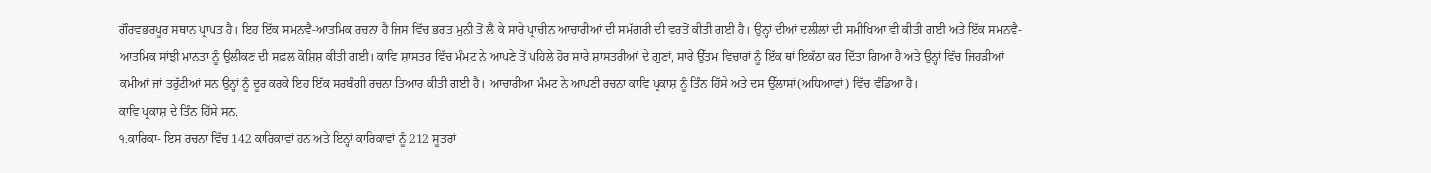ਗੌਰਵਭਰਪੂਰ ਸਥਾਨ ਪ੍ਰਾਪਤ ਹੈ। ਇਹ ਇੱਕ ਸਮਨਵੈ-ਆਤਮਿਕ ਰਚਨਾ ਹੈ ਜਿਸ ਵਿੱਚ ਭਰਤ ਮੁਨੀ ਤੋਂ ਲੈ ਕੇ ਸਾਰੇ ਪ੍ਰਾਚੀਨ ਆਚਾਰੀਆਂ ਦੀ ਸਮੱਗਰੀ ਦੀ ਵਰਤੋਂ ਕੀਤੀ ਗਈ ਹੈ। ਉਨ੍ਹਾਂ ਦੀਆਂ ਦਲੀਲਾਂ ਦੀ ਸਮੀਖਿਆ ਵੀ ਕੀਤੀ ਗਈ ਅਤੇ ਇੱਕ ਸਮਨਵੈ-ਆਤਮਿਕ ਸਾਂਝੀ ਮਾਨਤਾ ਨੂੰ ਉਲੀਕਣ ਦੀ ਸਫ਼ਲ ਕੋਸ਼ਿਸ਼ ਕੀਤੀ ਗਈ। ਕਾਵਿ ਸ਼ਾਸਤਰ ਵਿੱਚ ਮੰਮਟ ਨੇ ਆਪਣੇ ਤੋਂ ਪਹਿਲੇ ਹੋਰ ਸਾਰੇ ਸ਼ਾਸਤਰੀਆਂ ਦੇ ਗੁਣਾਂ, ਸਾਰੇ ਉੱਤਮ ਵਿਚਾਰਾਂ ਨੂੰ ਇੱਕ ਥਾਂ ਇਕੱਠਾ ਕਰ ਦਿੱਤਾ ਗਿਆ ਹੈ ਅਤੇ ਉਨ੍ਹਾਂ ਵਿੱਚ ਜਿਹੜੀਆਂ ਕਮੀਆਂ ਜਾਂ ਤਰੁੱਟੀਆਂ ਸਨ ਉਨ੍ਹਾਂ ਨੂੰ ਦੂਰ ਕਰਕੇ ਇਹ ਇੱਕ ਸਰਬੰਗੀ ਰਚਨਾ ਤਿਆਰ ਕੀਤੀ ਗਈ ਹੈ। ਆਚਾਰੀਆ ਮੰਮਟ ਨੇ ਆਪਣੀ ਰਚਨਾ ਕਾਵਿ ਪ੍ਰਕਾਸ਼ ਨੂੰ ਤਿੰਨ ਹਿੱਸੇ ਅਤੇ ਦਸ ਉੱਲਾਸਾਂ(ਅਧਿਆਵਾਂ) ਵਿੱਚ ਵੰਡਿਆ ਹੈ।
ਕਾਵਿ ਪ੍ਰਕਾਸ਼ ਦੇ ਤਿੰਨ ਹਿੱਸੇ ਸਨ.
੧.ਕਾਰਿਕਾ- ਇਸ ਰਚਨਾ ਵਿੱਚ 142 ਕਾਰਿਕਾਵਾਂ ਹਨ ਅਤੇ ਇਨ੍ਹਾਂ ਕਾਰਿਕਾਵਾਂ ਨੂੰ 212 ਸੂਤਰਾਂ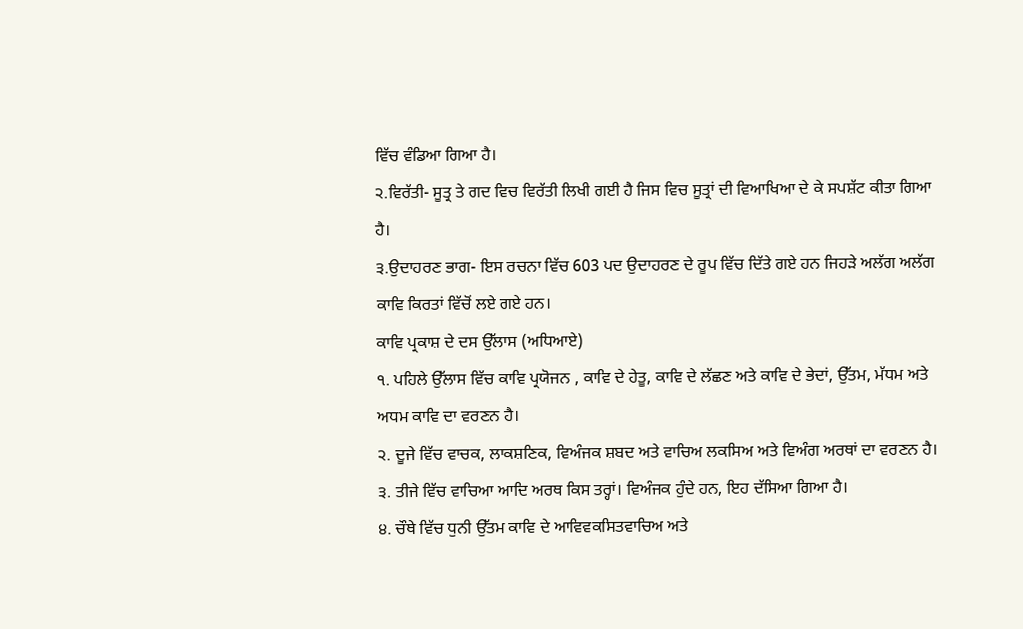ਵਿੱਚ ਵੰਡਿਆ ਗਿਆ ਹੈ।
੨.ਵਿਰੱਤੀ- ਸੂਤ੍ਰ ਤੇ ਗਦ ਵਿਚ ਵਿਰੱਤੀ ਲਿਖੀ ਗਈ ਹੈ ਜਿਸ ਵਿਚ ਸੂਤ੍ਰਾਂ ਦੀ ਵਿਆਖਿਆ ਦੇ ਕੇ ਸਪਸ਼ੱਟ ਕੀਤਾ ਗਿਆ ਹੈ।
੩.ਉਦਾਹਰਣ ਭਾਗ- ਇਸ ਰਚਨਾ ਵਿੱਚ 603 ਪਦ ਉਦਾਹਰਣ ਦੇ ਰੂਪ ਵਿੱਚ ਦਿੱਤੇ ਗਏ ਹਨ ਜਿਹੜੇ ਅਲੱਗ ਅਲੱਗ ਕਾਵਿ ਕਿਰਤਾਂ ਵਿੱਚੋਂ ਲਏ ਗਏ ਹਨ।
ਕਾਵਿ ਪ੍ਰਕਾਸ਼ ਦੇ ਦਸ ਉੱਲਾਸ (ਅਧਿਆਏ)
੧. ਪਹਿਲੇ ਉੱਲਾਸ ਵਿੱਚ ਕਾਵਿ ਪ੍ਰਯੋਜਨ , ਕਾਵਿ ਦੇ ਹੇਤੂ, ਕਾਵਿ ਦੇ ਲੱਛਣ ਅਤੇ ਕਾਵਿ ਦੇ ਭੇਦਾਂ, ਉੱਤਮ, ਮੱਧਮ ਅਤੇ ਅਧਮ ਕਾਵਿ ਦਾ ਵਰਣਨ ਹੈ।
੨. ਦੂਜੇ ਵਿੱਚ ਵਾਚਕ, ਲਾਕਸ਼ਣਿਕ, ਵਿਅੰਜਕ ਸ਼ਬਦ ਅਤੇ ਵਾਚਿਅ ਲਕਸਿਅ ਅਤੇ ਵਿਅੰਗ ਅਰਥਾਂ ਦਾ ਵਰਣਨ ਹੈ।
੩. ਤੀਜੇ ਵਿੱਚ ਵਾਚਿਆ ਆਦਿ ਅਰਥ ਕਿਸ ਤਰ੍ਹਾਂ। ਵਿਅੰਜਕ ਹੁੰਦੇ ਹਨ, ਇਹ ਦੱਸਿਆ ਗਿਆ ਹੈ।
੪. ਚੌਥੇ ਵਿੱਚ ਧੁਨੀ ਉੱਤਮ ਕਾਵਿ ਦੇ ਆਵਿਵਕਸਿਤਵਾਚਿਅ ਅਤੇ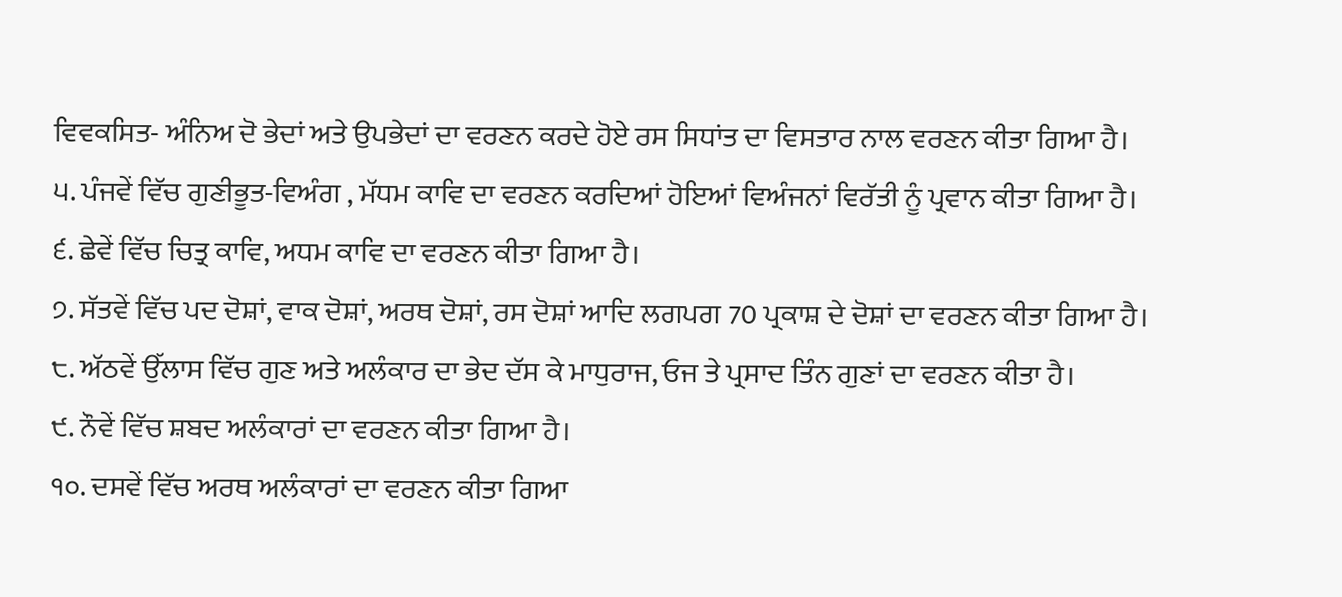ਵਿਵਕਸਿਤ- ਅੰਨਿਅ ਦੋ ਭੇਦਾਂ ਅਤੇ ਉਪਭੇਦਾਂ ਦਾ ਵਰਣਨ ਕਰਦੇ ਹੋਏ ਰਸ ਸਿਧਾਂਤ ਦਾ ਵਿਸਤਾਰ ਨਾਲ ਵਰਣਨ ਕੀਤਾ ਗਿਆ ਹੈ।
੫. ਪੰਜਵੇਂ ਵਿੱਚ ਗੁਣੀਭੂਤ-ਵਿਅੰਗ , ਮੱਧਮ ਕਾਵਿ ਦਾ ਵਰਣਨ ਕਰਦਿਆਂ ਹੋਇਆਂ ਵਿਅੰਜਨਾਂ ਵਿਰੱਤੀ ਨੂੰ ਪ੍ਰਵਾਨ ਕੀਤਾ ਗਿਆ ਹੈ।
੬. ਛੇਵੇਂ ਵਿੱਚ ਚਿਤ੍ਰ ਕਾਵਿ, ਅਧਮ ਕਾਵਿ ਦਾ ਵਰਣਨ ਕੀਤਾ ਗਿਆ ਹੈ।
੭. ਸੱਤਵੇਂ ਵਿੱਚ ਪਦ ਦੋਸ਼ਾਂ, ਵਾਕ ਦੋਸ਼ਾਂ, ਅਰਥ ਦੋਸ਼ਾਂ, ਰਸ ਦੋਸ਼ਾਂ ਆਦਿ ਲਗਪਗ 70 ਪ੍ਰਕਾਸ਼ ਦੇ ਦੋਸ਼ਾਂ ਦਾ ਵਰਣਨ ਕੀਤਾ ਗਿਆ ਹੈ।
੮. ਅੱਠਵੇਂ ਉੱਲਾਸ ਵਿੱਚ ਗੁਣ ਅਤੇ ਅਲੰਕਾਰ ਦਾ ਭੇਦ ਦੱਸ ਕੇ ਮਾਧੁਰਾਜ, ਓਜ ਤੇ ਪ੍ਰਸਾਦ ਤਿੰਨ ਗੁਣਾਂ ਦਾ ਵਰਣਨ ਕੀਤਾ ਹੈ।
੯. ਨੌਵੇਂ ਵਿੱਚ ਸ਼ਬਦ ਅਲੰਕਾਰਾਂ ਦਾ ਵਰਣਨ ਕੀਤਾ ਗਿਆ ਹੈ।
੧੦. ਦਸਵੇਂ ਵਿੱਚ ਅਰਥ ਅਲੰਕਾਰਾਂ ਦਾ ਵਰਣਨ ਕੀਤਾ ਗਿਆ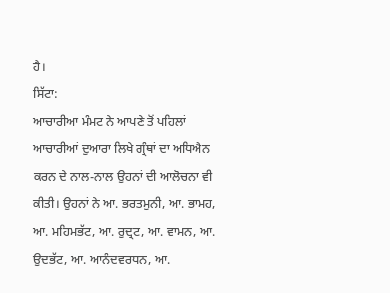ਹੈ।
ਸਿੱਟਾ:
ਆਚਾਰੀਆ ਮੰਮਟ ਨੇ ਆਪਣੇ ਤੋਂ ਪਹਿਲਾਂ ਆਚਾਰੀਆਂ ਦੁਆਰਾ ਲਿਖੇ ਗ੍ਰੰਥਾਂ ਦਾ ਅਧਿਐਨ ਕਰਨ ਦੇ ਨਾਲ-ਨਾਲ ਉਹਨਾਂ ਦੀ ਆਲੋਚਨਾ ਵੀ ਕੀਤੀ। ਉਹਨਾਂ ਨੇ ਆ. ਭਰਤਮੁਨੀ, ਆ. ਭਾਮਹ, ਆ. ਮਹਿਮਭੱਟ, ਆ. ਰੁਦ੍ਰਟ, ਆ. ਵਾਮਨ, ਆ. ਉਦਭੱਟ, ਆ. ਆਨੰਦਵਰਧਨ, ਆ.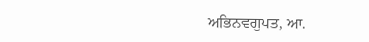ਅਭਿਨਵਗੁਪਤ, ਆ.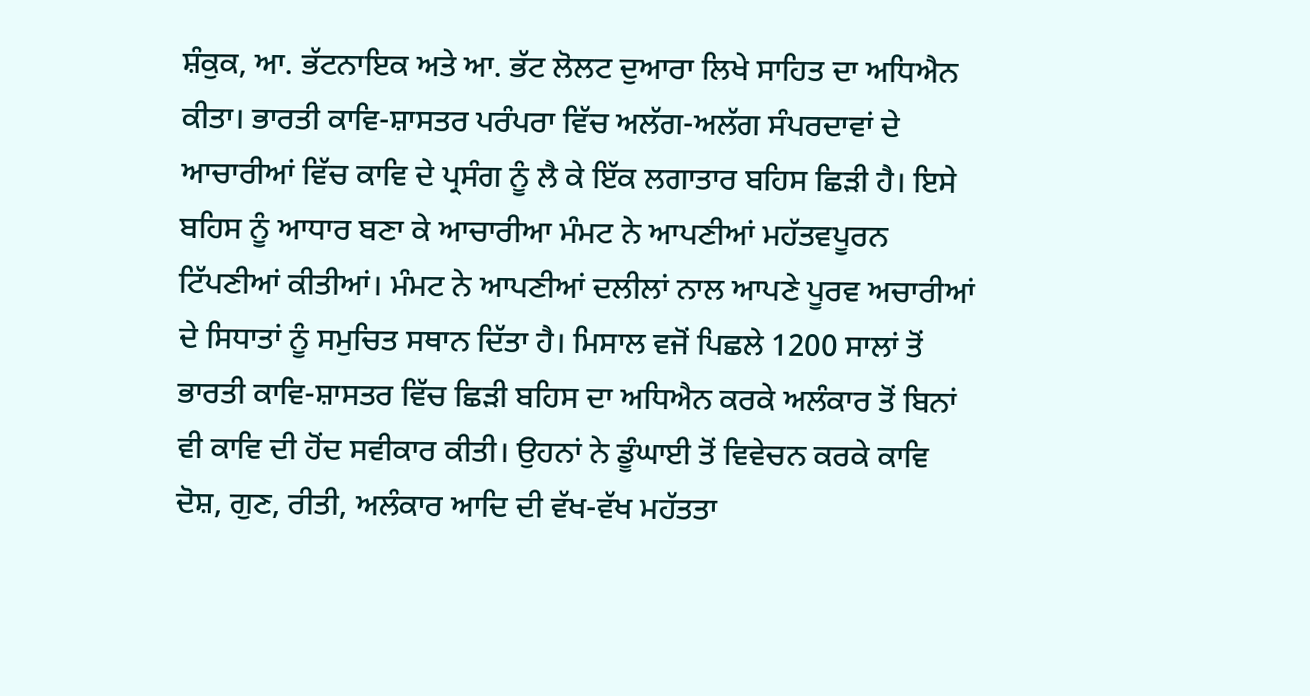ਸ਼ੰਕੁਕ, ਆ. ਭੱਟਨਾਇਕ ਅਤੇ ਆ. ਭੱਟ ਲੋਲਟ ਦੁਆਰਾ ਲਿਖੇ ਸਾਹਿਤ ਦਾ ਅਧਿਐਨ ਕੀਤਾ। ਭਾਰਤੀ ਕਾਵਿ-ਸ਼ਾਸਤਰ ਪਰੰਪਰਾ ਵਿੱਚ ਅਲੱਗ-ਅਲੱਗ ਸੰਪਰਦਾਵਾਂ ਦੇ ਆਚਾਰੀਆਂ ਵਿੱਚ ਕਾਵਿ ਦੇ ਪ੍ਰਸੰਗ ਨੂੰ ਲੈ ਕੇ ਇੱਕ ਲਗਾਤਾਰ ਬਹਿਸ ਛਿੜੀ ਹੈ। ਇਸੇ ਬਹਿਸ ਨੂੰ ਆਧਾਰ ਬਣਾ ਕੇ ਆਚਾਰੀਆ ਮੰਮਟ ਨੇ ਆਪਣੀਆਂ ਮਹੱਤਵਪੂਰਨ ਟਿੱਪਣੀਆਂ ਕੀਤੀਆਂ। ਮੰਮਟ ਨੇ ਆਪਣੀਆਂ ਦਲੀਲਾਂ ਨਾਲ ਆਪਣੇ ਪੂਰਵ ਅਚਾਰੀਆਂ ਦੇ ਸਿਧਾਤਾਂ ਨੂੰ ਸਮੁਚਿਤ ਸਥਾਨ ਦਿੱਤਾ ਹੈ। ਮਿਸਾਲ ਵਜੋਂ ਪਿਛਲੇ 1200 ਸਾਲਾਂ ਤੋਂ ਭਾਰਤੀ ਕਾਵਿ-ਸ਼ਾਸਤਰ ਵਿੱਚ ਛਿੜੀ ਬਹਿਸ ਦਾ ਅਧਿਐਨ ਕਰਕੇ ਅਲੰਕਾਰ ਤੋਂ ਬਿਨਾਂ ਵੀ ਕਾਵਿ ਦੀ ਹੋਂਦ ਸਵੀਕਾਰ ਕੀਤੀ। ਉਹਨਾਂ ਨੇ ਡੂੰਘਾਈ ਤੋਂ ਵਿਵੇਚਨ ਕਰਕੇ ਕਾਵਿ ਦੋਸ਼, ਗੁਣ, ਰੀਤੀ, ਅਲੰਕਾਰ ਆਦਿ ਦੀ ਵੱਖ-ਵੱਖ ਮਹੱਤਤਾ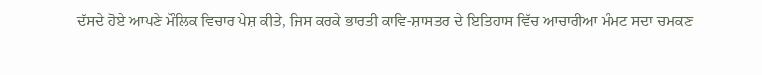ਦੱਸਦੇ ਹੋਏ ਆਪਣੇ ਮੌਲਿਕ ਵਿਚਾਰ ਪੇਸ਼ ਕੀਤੇ, ਜਿਸ ਕਰਕੇ ਭਾਰਤੀ ਕਾਵਿ-ਸ਼ਾਸਤਰ ਦੇ ਇਤਿਹਾਸ ਵਿੱਚ ਆਚਾਰੀਆ ਮੰਮਟ ਸਦਾ ਚਮਕਣ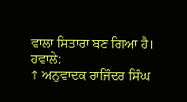ਵਾਲਾ ਸਿਤਾਰਾ ਬਣ ਗਿਆ ਹੈ।
ਹਵਾਲੇ:
↑ ਅਨੁਵਾਦਕ ਰਾਜਿੰਦਰ ਸਿੰਘ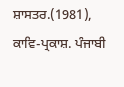ਸ਼ਾਸਤਰ.(1981), ਕਾਵਿ-ਪ੍ਰਕਾਸ਼. ਪੰਜਾਬੀ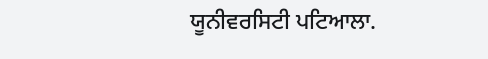ਯੂਨੀਵਰਸਿਟੀ ਪਟਿਆਲਾ.